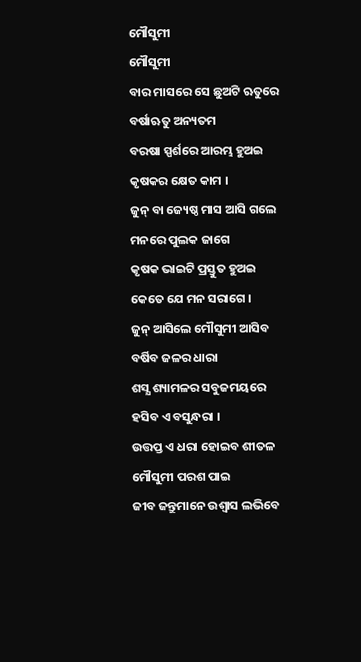ମୌସୁମୀ
ମୌସୁମୀ
ବାର ମାସରେ ସେ ଛୁଅଟି ଋତୁରେ
ବର୍ଷାଋତୁ ଅନ୍ୟତମ
ବରଷା ସ୍ପର୍ଶରେ ଆରମ୍ଭ ହୁଅଇ
କୃଷକର କ୍ଷେତ କାମ ।
ଜୁନ୍ ବା ଜ୍ୟେଷ୍ଠ ମାସ ଆସି ଗଲେ
ମନରେ ପୁଲକ ଜାଗେ
କୃଷକ ଭାଇଟି ପ୍ରସ୍ତୁତ ହୁଅଇ
କେତେ ଯେ ମନ ସରାଗେ ।
ଜୁନ୍ ଆସିଲେ ମୌସୁମୀ ଆସିବ
ବର୍ଷିବ ଜଳର ଧାରା
ଶସ୍ଯ ଶ୍ୟାମଳର ସବୁଜମୟରେ
ହସିବ ଏ ବସୁନ୍ଧରା ।
ଉତ୍ତପ୍ତ ଏ ଧରା ହୋଇବ ଶୀତଳ
ମୌସୁମୀ ପରଶ ପାଇ
ଜୀବ ଜନ୍ତୁମାନେ ଉଶ୍ୱାସ ଲଭିବେ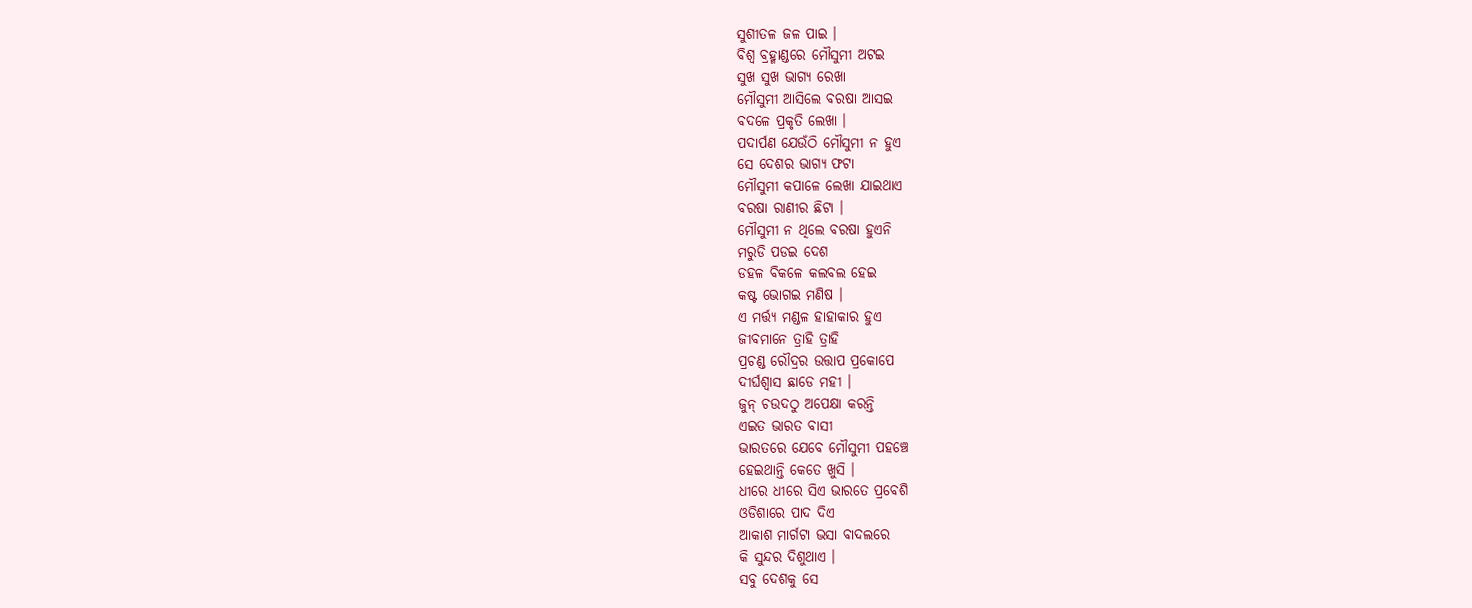ସୁଶୀତଳ ଜଳ ପାଇ ।
ବିଶ୍ବ ବ୍ରହ୍ମାଣ୍ଡରେ ମୌସୁମୀ ଅଟଇ
ସୁଖ ସୁଖ ଭାଗ୍ୟ ରେଖା
ମୌସୁମୀ ଆସିଲେ ବରଷା ଆସଇ
ବଦଳେ ପ୍ରକୃତି ଲେଖା ।
ପଦାର୍ପଣ ଯେଉଁଠି ମୌସୁମୀ ନ ହୁଏ
ସେ ଦେଶର ଭାଗ୍ୟ ଫଟା
ମୌସୁମୀ କପାଳେ ଲେଖା ଯାଇଥାଏ
ବରଷା ରାଣୀର ଛିଟା ।
ମୌସୁମୀ ନ ଥିଲେ ବରଷା ହୁଏନି
ମରୁଡି ପଡଇ ଦେଶ
ଡହଳ ବିକଳେ କଲବଲ ହେଇ
କଷ୍ଟ ଭୋଗଇ ମଣିଷ ।
ଏ ମର୍ତ୍ତ୍ୟ ମଣ୍ଡଳ ହାହାକାର ହୁଏ
ଜୀବମାନେ ତ୍ରାହି ତ୍ରାହି
ପ୍ରଚଣ୍ଡ ରୌଦ୍ରର ଉତ୍ତାପ ପ୍ରକୋପେ
ଦୀର୍ଘଶ୍ୱାସ ଛାଡେ ମହୀ ।
ଜୁନ୍ ଚଉଦଠୁ ଅପେକ୍ଷା କରନ୍ତି
ଏଇତ ଭାରତ ବାସୀ
ଭାରତରେ ଯେବେ ମୌସୁମୀ ପହଞ୍ଚେ
ହେଇଥାନ୍ତି କେତେ ଖୁସି ।
ଧୀରେ ଧୀରେ ସିଏ ଭାରତେ ପ୍ରବେଶି
ଓଡିଶାରେ ପାଦ ଦିଏ
ଆକାଶ ମାର୍ଗଟା ଭସା ବାଦଲରେ
କି ସୁନ୍ଦର ଦିଶୁଥାଏ ।
ସବୁ ଦେଶକୁ ସେ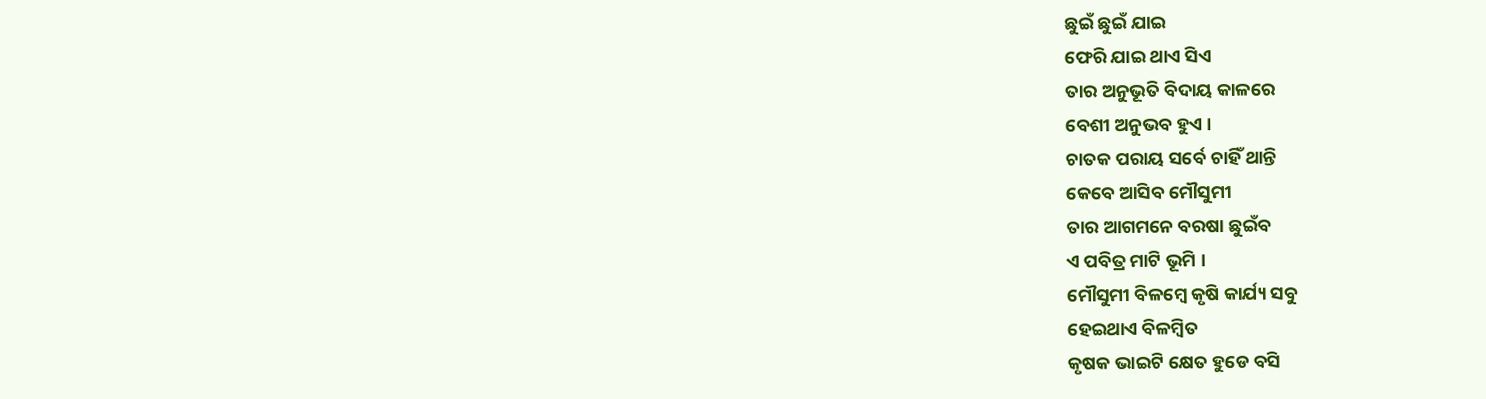ଛୁଇଁ ଛୁଇଁ ଯାଇ
ଫେରି ଯାଇ ଥାଏ ସିଏ
ତାର ଅନୁଭୂତି ବିଦାୟ କାଳରେ
ବେଶୀ ଅନୁଭବ ହୁଏ ।
ଚାତକ ପରାୟ ସର୍ବେ ଚାହିଁ ଥାନ୍ତି
କେବେ ଆସିବ ମୌସୁମୀ
ତାର ଆଗମନେ ବରଷା ଛୁଇଁବ
ଏ ପବିତ୍ର ମାଟି ଭୂମି ।
ମୌସୁମୀ ବିଳମ୍ବେ କୃଷି କାର୍ଯ୍ୟ ସବୁ
ହେଇଥାଏ ବିଳମ୍ବିତ
କୃଷକ ଭାଇଟି କ୍ଷେତ ହୁଡେ ବସି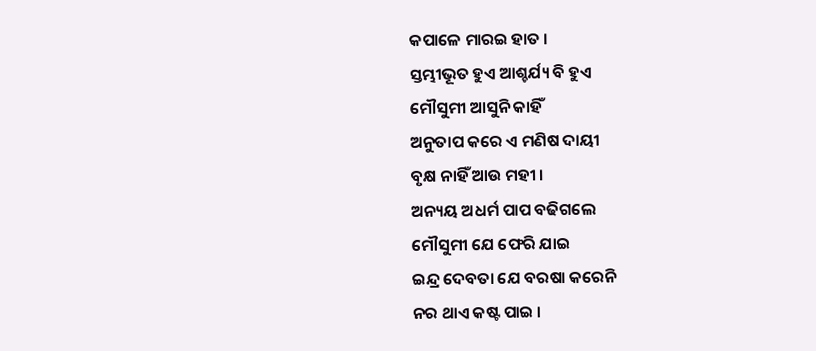କପାଳେ ମାରଇ ହାତ ।
ସ୍ତମ୍ଭୀଭୂତ ହୁଏ ଆଶ୍ଚର୍ଯ୍ୟ ବି ହୁଏ
ମୌସୁମୀ ଆସୁନି କାହିଁ
ଅନୁତାପ କରେ ଏ ମଣିଷ ଦାୟୀ
ବୃକ୍ଷ ନାହିଁ ଆଉ ମହୀ ।
ଅନ୍ୟୟ ଅଧର୍ମ ପାପ ବଢିଗଲେ
ମୌସୁମୀ ଯେ ଫେରି ଯାଇ
ଇନ୍ଦ୍ର ଦେବତା ଯେ ବରଷା କରେନି
ନର ଥାଏ କଷ୍ଟ ପାଇ ।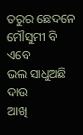ତରୁର ଛେଦନେ ମୌସୁମୀ ବି ଏବେ
ଭଲ ସାଧୁଅଛି ଦାଉ
ଆଖି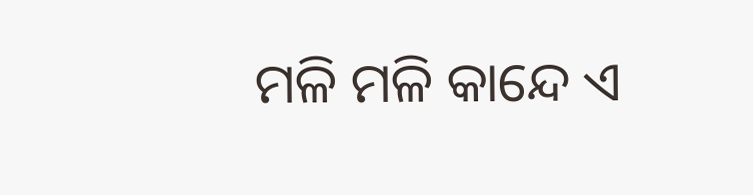ମଳି ମଳି କାନ୍ଦେ ଏ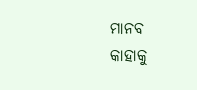ମାନବ
କାହାକୁ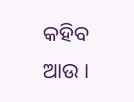କହିବ ଆଉ ।